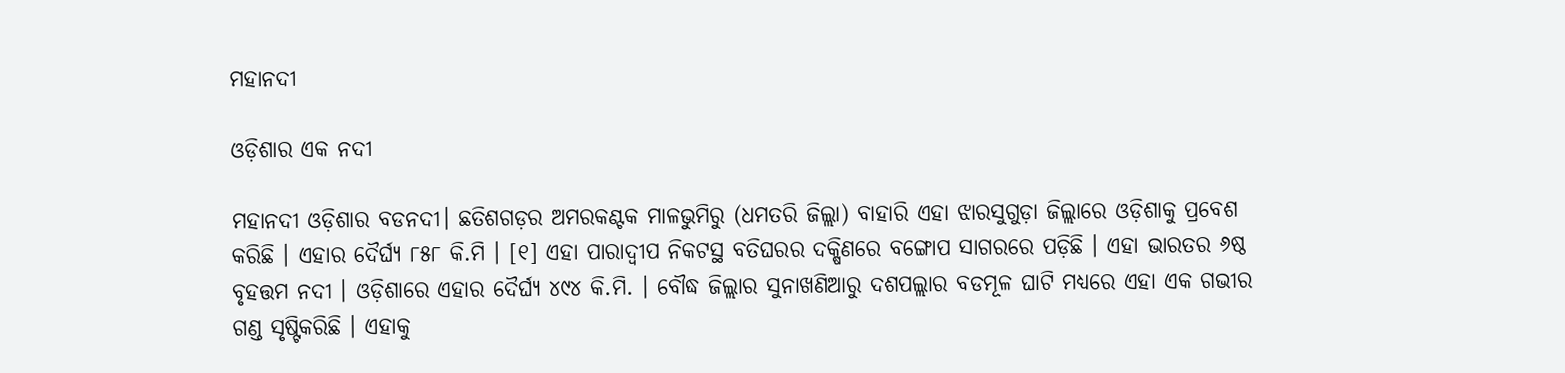ମହାନଦୀ

ଓଡ଼ିଶାର ଏକ ନଦୀ

ମହାନଦୀ ଓଡ଼ିଶାର ବଡନଦୀ। ଛତିଶଗଡ଼ର ଅମରକଣ୍ଟକ ମାଳଭୁମିରୁ (ଧମତରି ଜିଲ୍ଲା) ବାହାରି ଏହା ଝାରସୁଗୁଡ଼ା ଜିଲ୍ଲାରେ ଓଡ଼ିଶାକୁ ପ୍ରବେଶ କରିଛି । ଏହାର ଦୈର୍ଘ୍ୟ ୮୫୮ କି.ମି । [୧] ଏହା ପାରାଦ୍ୱୀପ ନିକଟସ୍ଥ ବତିଘରର ଦକ୍ଷିଣରେ ବଙ୍ଗୋପ ସାଗରରେ ପଡ଼ିଛି । ଏହା ଭାରତର ୬ଷ୍ଠ ବୃହତ୍ତମ ନଦୀ । ଓଡ଼ିଶାରେ ଏହାର ଦୈର୍ଘ୍ୟ ୪୯୪ କି.ମି. । ବୌଦ୍ଧ ଜିଲ୍ଲାର ସୁନାଖଣିଆରୁ ଦଶପଲ୍ଲାର ବଡମୂଳ ଘାଟି ମଧ୍ୟରେ ଏହା ଏକ ଗଭୀର ଗଣ୍ଡ ସୃଷ୍ଟିକରିଛି । ଏହାକୁ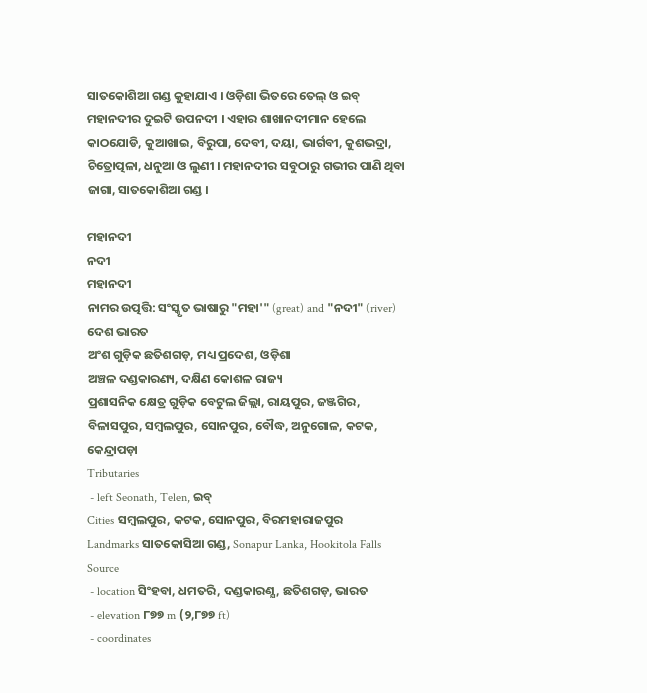ସାତକୋଶିଆ ଗଣ୍ଡ କୁହାଯାଏ । ଓଡ଼ିଶା ଭିତରେ ତେଲ୍ ଓ ଇବ୍ ମହାନଦୀର ଦୁଇଟି ଉପନଦୀ । ଏହାର ଶାଖାନଦୀମାନ ହେଲେ କାଠଯୋଡି, କୁଆଖାଇ, ବିରୁପା, ଦେବୀ, ଦୟା, ଭାର୍ଗବୀ, କୁଶଭଦ୍ରା, ଚିତ୍ରୋତ୍ପଳା, ଧନୁଆ ଓ ଲୁଣୀ । ମହାନଦୀର ସବୁଠାରୁ ଗଭୀର ପାଣି ଥିବା ଜାଗା, ସାତକୋଶିଆ ଗଣ୍ଡ ।

ମହାନଦୀ
ନଦୀ
ମହାନଦୀ
ନାମର ଉତ୍ପତ୍ତି: ସଂସ୍କୃତ ଭାଷାରୁ "ମହା'" (great) and "ନଦୀ" (river)
ଦେଶ ଭାରତ
ଅଂଶ ଗୁଡ଼ିକ ଛତିଶଗଡ଼, ମଧ୍ୟ ପ୍ରଦେଶ, ଓଡ଼ିଶା
ଅଞ୍ଚଳ ଦଣ୍ଡକାରଣ୍ୟ, ଦକ୍ଷିଣ କୋଶଳ ରାଜ୍ୟ
ପ୍ରଶାସନିକ କ୍ଷେତ୍ର ଗୁଡ଼ିକ ବେଟୁଲ ଜିଲ୍ଲା, ରାୟପୁର, ଜଞ୍ଜଗିର, ବିଳାସପୁର, ସମ୍ବଲପୁର, ସୋନପୁର, ବୌଦ୍ଧ, ଅନୁଗୋଳ, କଟକ, କେନ୍ଦ୍ରାପଡ଼ା
Tributaries
 - left Seonath, Telen, ଇବ୍
Cities ସମ୍ବଲପୁର, କଟକ, ସୋନପୁର, ବିରମହାରାଜପୁର
Landmarks ସାତକୋସିଆ ଗଣ୍ଡ, Sonapur Lanka, Hookitola Falls
Source
 - location ସିଂହବା, ଧମତରି, ଦଣ୍ଡକାରଣ୍ଯ, ଛତିଶଗଡ଼, ଭାରତ
 - elevation ୮୭୭ m (୨,୮୭୭ ft)
 - coordinates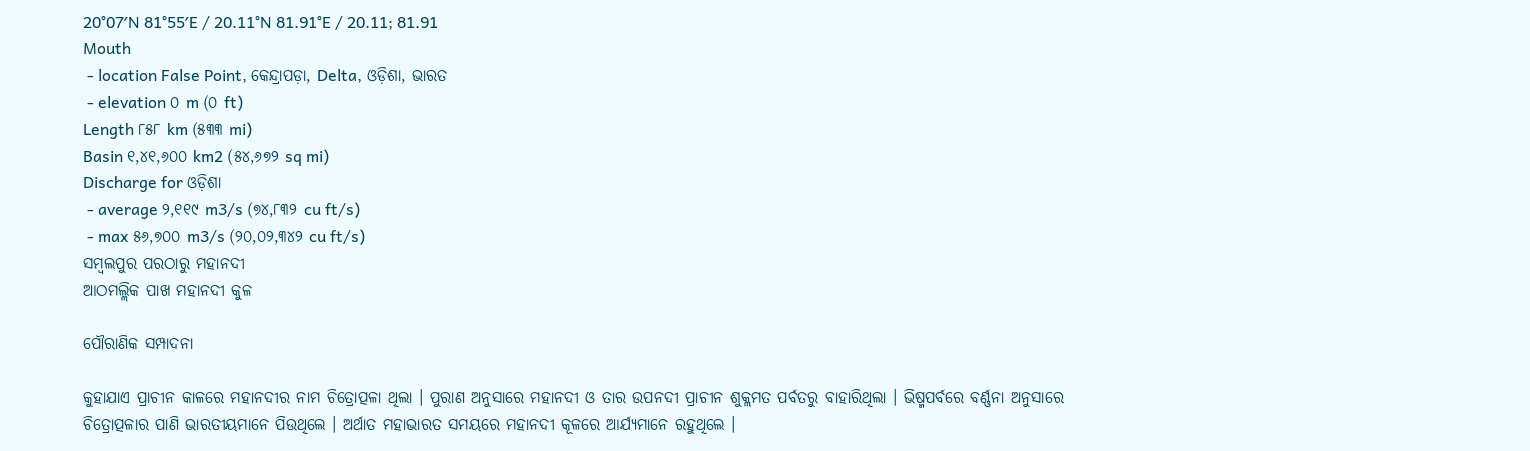20°07′N 81°55′E / 20.11°N 81.91°E / 20.11; 81.91
Mouth
 - location False Point, କେନ୍ଦ୍ରାପଡ଼ା, Delta, ଓଡ଼ିଶା, ଭାରତ
 - elevation ୦ m (୦ ft)
Length ୮୫୮ km (୫୩୩ mi)
Basin ୧,୪୧,୬୦୦ km2 (୫୪,୬୭୨ sq mi)
Discharge for ଓଡ଼ିଶା
 - average ୨,୧୧୯ m3/s (୭୪,୮୩୨ cu ft/s)
 - max ୫୬,୭୦୦ m3/s (୨୦,୦୨,୩୪୨ cu ft/s)
ସମ୍ବଲପୁର ପରଠାରୁ ମହାନଦୀ
ଆଠମଲ୍ଲିକ ପାଖ ମହାନଦୀ କୁଳ

ପୌରାଣିକ ସମ୍ପାଦନା

କୁହାଯାଏ ପ୍ରାଚୀନ କାଳରେ ମହାନଦୀର ନାମ ଚିତ୍ରୋତ୍ପଳା ଥିଲା । ପୁରାଣ ଅନୁସାରେ ମହାନଦୀ ଓ ତାର ଉପନଦୀ ପ୍ରାଚୀନ ଶୁକ୍ଲମତ ପର୍ବତରୁ ବାହାରିଥିଲା । ଭିଷ୍ମପର୍ବରେ ବର୍ଣ୍ଣନା ଅନୁସାରେ ଚିତ୍ରୋତ୍ପଳାର ପାଣି ଭାରତୀୟମାନେ ପିଉଥିଲେ । ଅର୍ଥାତ ମହାଭାରତ ସମୟରେ ମହାନଦୀ କୂଳରେ ଆର୍ଯ୍ୟମାନେ ରହୁଥିଲେ ।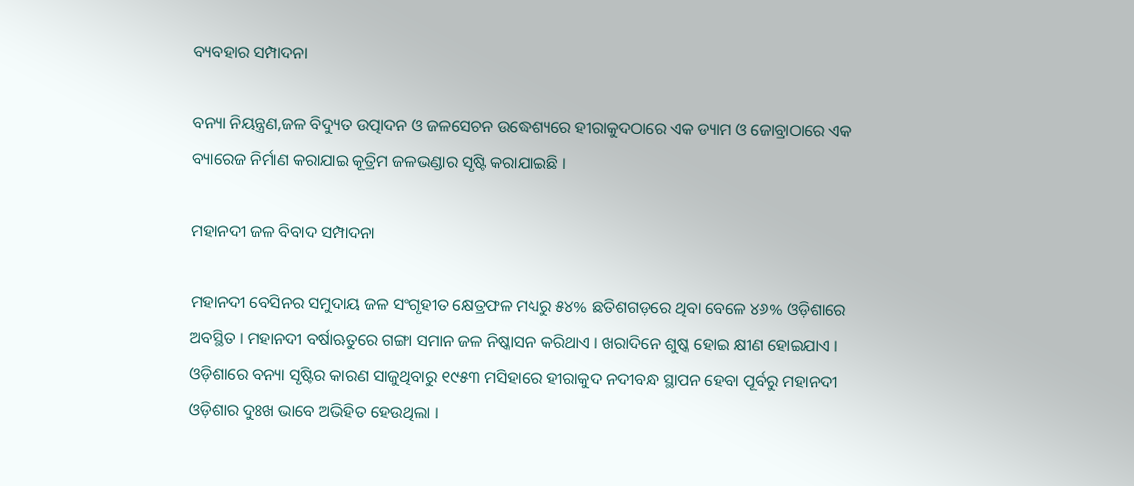ବ୍ୟବହାର ସମ୍ପାଦନା

ବନ୍ୟା ନିୟନ୍ତ୍ରଣ,ଜଳ ବିଦ୍ୟୁତ ଉତ୍ପାଦନ ଓ ଜଳସେଚନ ଉଦ୍ଧେଶ୍ୟରେ ହୀରାକୁଦଠାରେ ଏକ ଡ୍ୟାମ ଓ ଜୋବ୍ରାଠାରେ ଏକ ବ୍ୟାରେଜ ନିର୍ମାଣ କରାଯାଇ କୂତ୍ରିମ ଜଳଭଣ୍ଡାର ସୃଷ୍ଟି କରାଯାଇଛି ।

ମହାନଦୀ ଜଳ ବିବାଦ ସମ୍ପାଦନା

ମହାନଦୀ ବେସିନର ସମୁଦାୟ ଜଳ ସଂଗୃହୀତ କ୍ଷେତ୍ରଫଳ ମଧ୍ୟରୁ ୫୪% ଛତିଶଗଡ଼ରେ ଥିବା ବେଳେ ୪୬% ଓଡ଼ିଶାରେ ଅବସ୍ଥିତ । ମହାନଦୀ ବର୍ଷାଋତୁରେ ଗଙ୍ଗା ସମାନ ଜଳ ନିଷ୍କାସନ କରିଥାଏ । ଖରାଦିନେ ଶୁଷ୍କ ହୋଇ କ୍ଷୀଣ ହୋଇଯାଏ । ଓଡ଼ିଶାରେ ବନ୍ୟା ସୃଷ୍ଟିର କାରଣ ସାଜୁଥିବାରୁ ୧୯୫୩ ମସିହାରେ ହୀରାକୁଦ ନଦୀବନ୍ଧ ସ୍ଥାପନ ହେବା ପୂର୍ବରୁ ମହାନଦୀ ଓଡ଼ିଶାର ଦୁଃଖ ଭାବେ ଅଭିହିତ ହେଉଥିଲା ।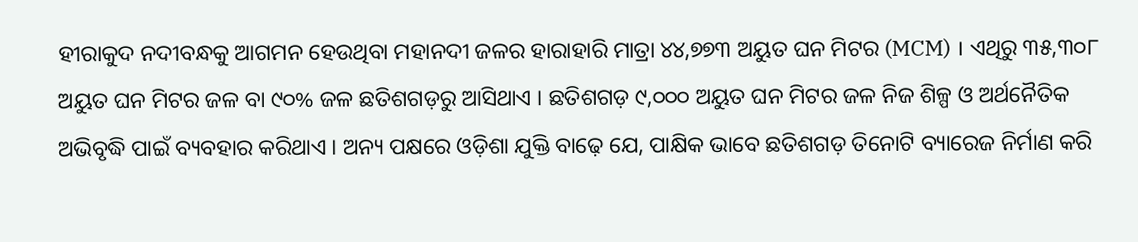ହୀରାକୁଦ ନଦୀବନ୍ଧକୁ ଆଗମନ ହେଉଥିବା ମହାନଦୀ ଜଳର ହାରାହାରି ମାତ୍ରା ୪୪,୭୭୩ ଅୟୁତ ଘନ ମିଟର (MCM) । ଏଥିରୁ ୩୫,୩୦୮ ଅୟୁତ ଘନ ମିଟର ଜଳ ବା ୯୦% ଜଳ ଛତିଶଗଡ଼ରୁ ଆସିଥାଏ । ଛତିଶଗଡ଼ ୯,୦୦୦ ଅୟୁତ ଘନ ମିଟର ଜଳ ନିଜ ଶିଳ୍ପ ଓ ଅର୍ଥନୈତିକ ଅଭିବୃଦ୍ଧି ପାଇଁ ବ୍ୟବହାର କରିଥାଏ । ଅନ୍ୟ ପକ୍ଷରେ ଓଡ଼ିଶା ଯୁକ୍ତି ବାଢ଼େ ଯେ, ପାକ୍ଷିକ ଭାବେ ଛତିଶଗଡ଼ ତିନୋଟି ବ୍ୟାରେଜ ନିର୍ମାଣ କରି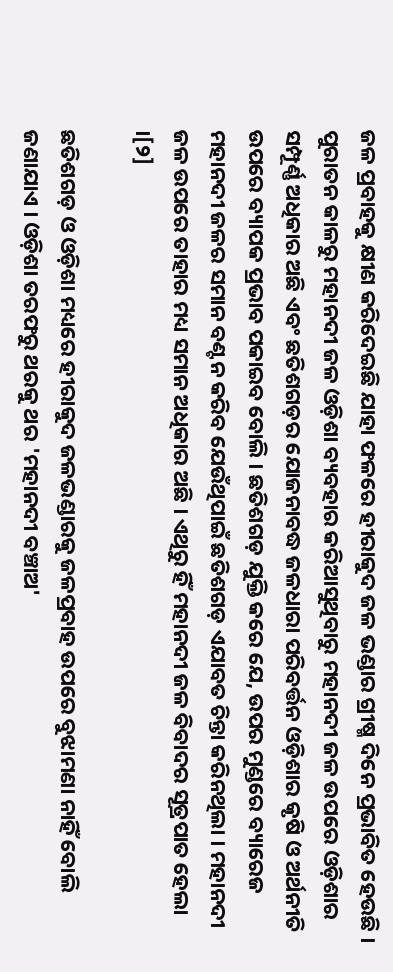ଜଳ ପ୍ରବାହକୁ କ୍ଷୀଣ କରିଦେଇଛି ଯାହା ଫଳରେ ହୀରାକୁଦ ଜଳ ଭଣ୍ଡାର ଗ୍ରୀଷ୍ମ ଦିନେ ପ୍ରଭାବିତ ହେଉଛି । ପୁରାତନ କାଳରୁ ମହାନଦୀ ଜଳ ଓଡ଼ିଶା ବ୍ୟବହାର କରିଆସୁଥିବାରୁ ମହାନଦୀ ଜଳ ଉପରେ ଓଡ଼ିଶାର ସମ୍ପୂର୍ଣ୍ଣ ଅଧିକାର ଅଛି ଏବଂ ଛତିଶଗଡ଼ର ଯୋଜନାବଦ୍ଧ ଜଳଧାରା ପରିବର୍ତ୍ତନ ଓଡ଼ିଶାର କୃଷି ଓ ଅର୍ଥନୀତି ଉପରେ ବ୍ୟାପକ ପ୍ରଭାବ ପକାଇବ ବୋଲି । ଛତିଶଗଡ଼ ଯୁକ୍ତି କରେ ଯେ, ଉପର ମୁଣ୍ଡରେ ବ୍ୟାରେଜ ମହାନଦୀ ଜଳର ସମାନ ବଣ୍ଟନ କରିବ ଯେଉଁଥିପାଇଁ ଛତିଶଗଡ଼ ଏଯାବତ ଚିନ୍ତା କରିନଥିଲା । ମହାନଦୀ ଜଳ ଉପରେ ତାହାର ମଧ୍ୟ ସମାନ ଅଧିକାର ଅଛି । ଏଥିରୁ ହିଁ ମହାନଦୀ ଜଳ ବିବାଦର ସୂତ୍ରପାତ ହେଲା ।[୨]

ଛତିଶଗଡ଼ ଓ ଓଡ଼ିଶା ମଧ୍ୟରେ ହୀରାକୁଦ ଜଳଭଣ୍ଡାରକୁ ଜଳପ୍ରବାହ ଉପରେ ବୁଝାମଣା ନାହିଁ ବୋଲି ଜଣାଯାଏ । ଓଡ଼ିଶା ତରଫରୁ ଥରକୁ ଥର 'ମହାନଦୀ ବଞ୍ଚାଅ'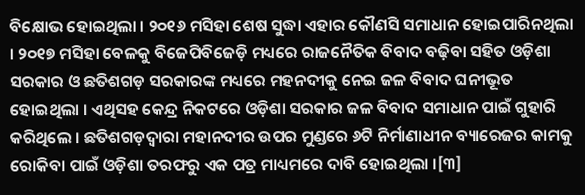ବିକ୍ଷୋଭ ହୋଇଥିଲା । ୨୦୧୬ ମସିହା ଶେଷ ସୁଦ୍ଧା ଏହାର କୌଣସି ସମାଧାନ ହୋଇପାରିନଥିଲା । ୨୦୧୭ ମସିହା ବେଳକୁ ବିଜେପିବିଜେଡ଼ି ମଧ୍ୟରେ ରାଜନୈତିକ ବିବାଦ ବଢ଼ିବା ସହିତ ଓଡ଼ିଶା ସରକାର ଓ ଛତିଶଗଡ଼ ସରକାରଙ୍କ ମଧ୍ୟରେ ମହନଦୀକୁ ନେଇ ଜଳ ବିବାଦ ଘନୀଭୂତ ହୋଇଥିଲା । ଏଥିସହ କେନ୍ଦ୍ର ନିକଟରେ ଓଡ଼ିଶା ସରକାର ଜଳ ବିବାଦ ସମାଧାନ ପାଇଁ ଗୁହାରି କରିଥିଲେ । ଛତିଶଗଡ଼ଦ୍ୱାରା ମହାନଦୀର ଉପର ମୁଣ୍ଡରେ ୬ଟି ନିର୍ମାଣାଧୀନ ବ୍ୟାରେଜର କାମକୁ ରୋକିବା ପାଇଁ ଓଡ଼ିଶା ତରଫରୁ ଏକ ପତ୍ର ମାଧ୍ୟମରେ ଦାବି ହୋଇଥିଲା ।[୩]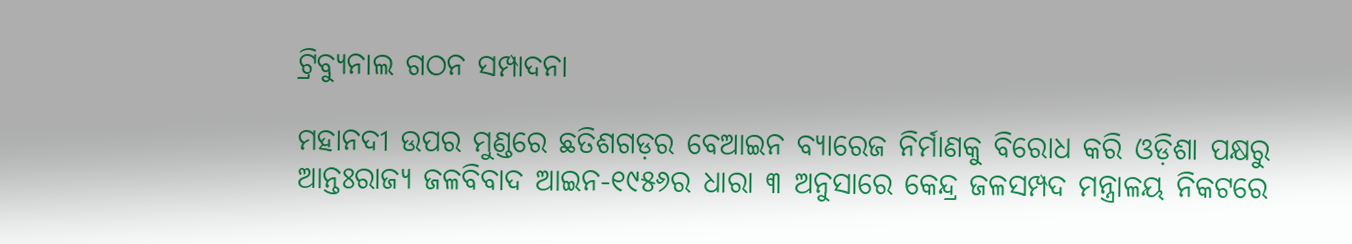ଟ୍ରିବ୍ୟୁନାଲ ଗଠନ ସମ୍ପାଦନା

ମହାନଦୀ ଉପର ମୁଣ୍ଡରେ ଛତିଶଗଡ଼ର ବେଆଇନ ବ୍ୟାରେଜ ନିର୍ମାଣକୁ ବିରୋଧ କରି ଓଡ଼ିଶା ପକ୍ଷରୁ ଆନ୍ତଃରାଜ୍ୟ ଜଳବିବାଦ ଆଇନ-୧୯୫୬ର ଧାରା ୩ ଅନୁସାରେ କେନ୍ଦ୍ର ଜଳସମ୍ପଦ ମନ୍ତ୍ରାଳୟ ନିକଟରେ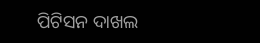ପିଟିସନ ଦାଖଲ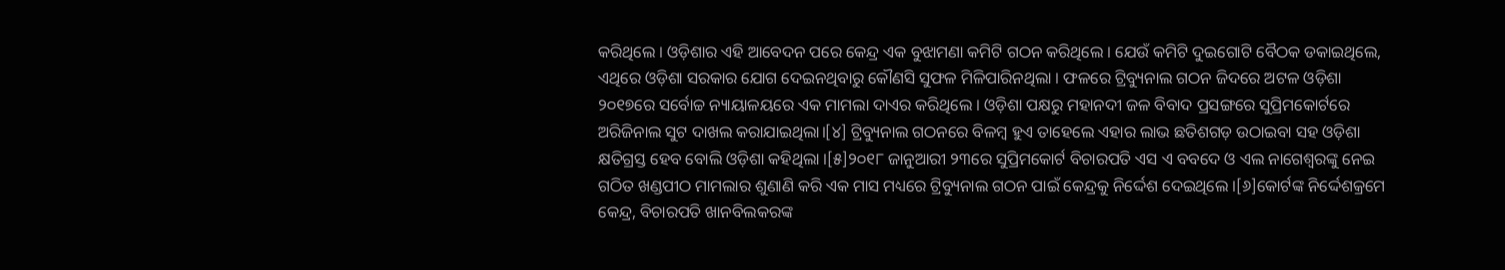କରିଥିଲେ । ଓଡ଼ିଶାର ଏହି ଆବେଦନ ପରେ କେନ୍ଦ୍ର ଏକ ବୁଝାମଣା କମିଟି ଗଠନ କରିଥିଲେ । ଯେଉଁ କମିଟି ଦୁଇଗୋଟି ବୈଠକ ଡକାଇଥିଲେ, ଏଥିରେ ଓଡ଼ିଶା ସରକାର ଯୋଗ ଦେଇନଥିବାରୁ କୌଣସି ସୁଫଳ ମିଳିପାରିନଥିଲା । ଫଳରେ ଟ୍ରିବ୍ୟୁନାଲ ଗଠନ ଜିଦରେ ଅଟଳ ଓଡ଼ିଶା ୨୦୧୭ରେ ସର୍ବୋଚ୍ଚ ନ୍ୟାୟାଳୟରେ ଏକ ମାମଲା ଦାଏର କରିଥିଲେ । ଓଡ଼ିଶା ପକ୍ଷରୁ ମହାନଦୀ ଜଳ ବିବାଦ ପ୍ରସଙ୍ଗରେ ସୁପ୍ରିମକୋର୍ଟରେ ଅରିଜିନାଲ ସୁଟ ଦାଖଲ କରାଯାଇଥିଲା।[୪] ଟ୍ରିବ୍ୟୁନାଲ ଗଠନରେ ବିଳମ୍ବ ହୁଏ ତାହେଲେ ଏହାର ଲାଭ ଛତିଶଗଡ଼ ଉଠାଇବା ସହ ଓଡ଼ିଶା କ୍ଷତିଗ୍ରସ୍ତ ହେବ ବୋଲି ଓଡ଼ିଶା କହିଥିଲା ।[୫]୨୦୧୮ ଜାନୁଆରୀ ୨୩ରେ ସୁପ୍ରିମକୋର୍ଟ ବିଚାରପତି ଏସ ଏ ବବଦେ ଓ ଏଲ ନାଗେଶ୍ୱରଙ୍କୁ ନେଇ ଗଠିତ ଖଣ୍ଡପୀଠ ମାମଲାର ଶୁଣାଣି କରି ଏକ ମାସ ମଧ୍ୟରେ ଟ୍ରିବ୍ୟୁନାଲ ଗଠନ ପାଇଁ କେନ୍ଦ୍ରକୁ ନିର୍ଦ୍ଦେଶ ଦେଇଥିଲେ ।[୬]କୋର୍ଟଙ୍କ ନିର୍ଦ୍ଦେଶକ୍ରମେ କେନ୍ଦ୍ର, ବିଚାରପତି ଖାନବିଲକରଙ୍କ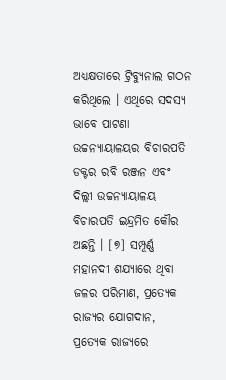ଅଧ୍ୟକ୍ଷତାରେ ଟ୍ରିବ୍ୟୁନାଲ ଗଠନ କରିଥିଲେ । ଏଥିରେ ସଦସ୍ୟ ଭାବେ ପାଟଣା ଉଚ୍ଚନ୍ୟାୟାଳୟର ବିଚାରପତି ଡକ୍ଟର ରବି ରଞ୍ଜନ ଏବଂ ଦିଲ୍ଲୀ ଉଚ୍ଚନ୍ୟାୟାଳୟ ବିଚାରପତି ଇନ୍ଦ୍ରମିତ କୌର ଅଛନ୍ତି । [୭] ସମ୍ପୂର୍ଣ୍ଣ ମହାନଦୀ ଶଯ୍ୟାରେ ଥିବା ଜଳର ପରିମାଣ, ପ୍ରତ୍ୟେକ ରାଜ୍ୟର ଯୋଗଦାନ, ପ୍ରତ୍ୟେକ ରାଜ୍ୟରେ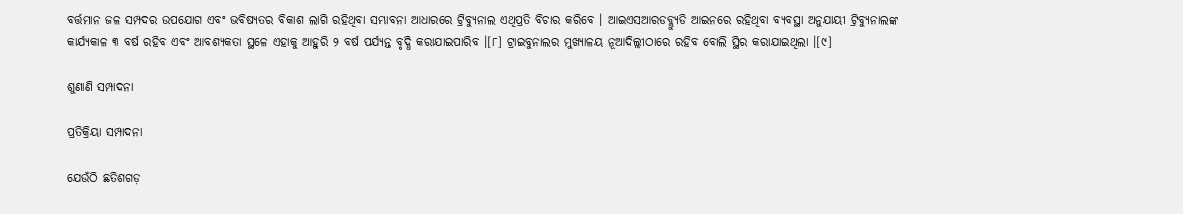ବର୍ତ୍ତମାନ ଜଳ ସମ୍ପଦର ଉପଯୋଗ ଏବଂ ଭବିଷ୍ୟତର ବିକାଶ ଲାଗି ରହିଥିବା ସମ୍ଭାବନା ଆଧାରରେ ଟ୍ରିବ୍ୟୁନାଲ ଏଥିପ୍ରତି ବିଚାର କରିବେ । ଆଇଏସଆରଡବ୍ଲ୍ୟୁଡି ଆଇନରେ ରହିଥିବା ବ୍ୟବସ୍ଥା ଅନୁଯାୟୀ ଟ୍ରିବ୍ୟୁନାଲଙ୍କ କାର୍ଯ୍ୟକାଳ ୩ ବର୍ଷ ରହିବ ଏବଂ ଆବଶ୍ୟକତା ସ୍ଥଳେ ଏହାକୁ ଆହୁରି ୨ ବର୍ଷ ପର୍ଯ୍ୟନ୍ତ ବୃଦ୍ଧି କରାଯାଇପାରିବ ।[୮] ଟ୍ରାଇବୁନାଲର ମୁଖ୍ୟାଳୟ ନୂଆଦିଲ୍ଲୀଠାରେ ରହିବ ବୋଲି ସ୍ଥିର କରାଯାଇଥିଲା ।[୯]

ଶୁଣାଣି ସମ୍ପାଦନା

ପ୍ରତିକ୍ରିୟା ସମ୍ପାଦନା

ଯେଉଁଠି ଛତିଶଗଡ଼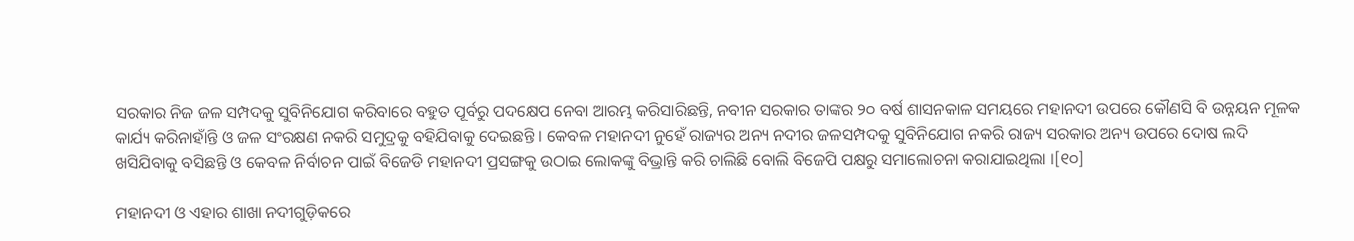ସରକାର ନିଜ ଜଳ ସମ୍ପଦକୁ ସୁବିନିଯୋଗ କରିବାରେ ବହୁତ ପୂର୍ବରୁ ପଦକ୍ଷେପ ନେବା ଆରମ୍ଭ କରିସାରିଛନ୍ତି, ନବୀନ ସରକାର ତାଙ୍କର ୨୦ ବର୍ଷ ଶାସନକାଳ ସମୟରେ ମହାନଦୀ ଉପରେ କୌଣସି ବି ଉନ୍ନୟନ ମୂଳକ କାର୍ଯ୍ୟ କରିନାହାଁନ୍ତି ଓ ଜଳ ସଂରକ୍ଷଣ ନକରି ସମୁଦ୍ରକୁ ବହିଯିବାକୁ ଦେଇଛନ୍ତି । କେବଳ ମହାନଦୀ ନୁହେଁ ରାଜ୍ୟର ଅନ୍ୟ ନଦୀର ଜଳସମ୍ପଦକୁ ସୁବିନିଯୋଗ ନକରି ରାଜ୍ୟ ସରକାର ଅନ୍ୟ ଉପରେ ଦୋଷ ଲଦି ଖସିଯିବାକୁ ବସିଛନ୍ତି ଓ କେବଳ ନିର୍ବାଚନ ପାଇଁ ବିଜେଡି ମହାନଦୀ ପ୍ରସଙ୍ଗକୁ ଉଠାଇ ଲୋକଙ୍କୁ ବିଭ୍ରାନ୍ତି କରି ଚାଲିଛି ବୋଲି ବିଜେପି ପକ୍ଷରୁ ସମାଲୋଚନା କରାଯାଇଥିଲା ।[୧୦]

ମହାନଦୀ ଓ ଏହାର ଶାଖା ନଦୀଗୁଡ଼ିକରେ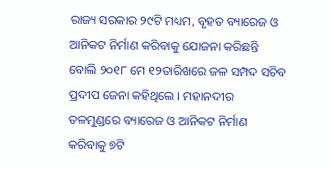ରାଜ୍ୟ ସରକାର ୨୯ଟି ମଧ୍ୟମ, ବୃହତ ବ୍ୟାରେଜ ଓ ଆନିକଟ ନିର୍ମାଣ କରିବାକୁ ଯୋଜନା କରିଛନ୍ତି ବୋଲି ୨୦୧୮ ମେ ୧୨ତାରିଖରେ ଜଳ ସମ୍ପଦ ସଚିବ ପ୍ରଦୀପ ଜେନା କହିଥିଲେ । ମହାନଦୀର ତଳମୁଣ୍ଡରେ ବ୍ୟାରେଜ ଓ ଆନିକଟ ନିର୍ମାଣ କରିବାକୁ ୭ଟି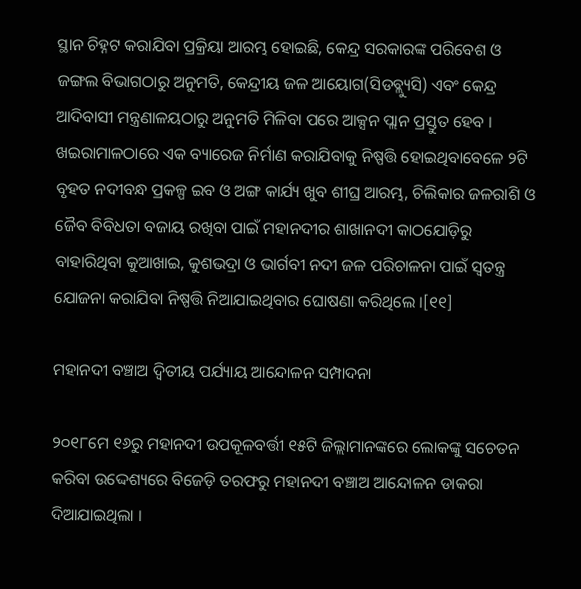ସ୍ଥାନ ଚିହ୍ନଟ କରାଯିବା ପ୍ରକ୍ରିୟା ଆରମ୍ଭ ହୋଇଛି, କେନ୍ଦ୍ର ସରକାରଙ୍କ ପରିବେଶ ଓ ଜଙ୍ଗଲ ବିଭାଗଠାରୁ ଅନୁମତି, କେନ୍ଦ୍ରୀୟ ଜଳ ଆୟୋଗ(ସିଡବ୍ଲ୍ୟୁସି) ଏବଂ କେନ୍ଦ୍ର ଆଦିବାସୀ ମନ୍ତ୍ରଣାଳୟଠାରୁ ଅନୁମତି ମିଳିବା ପରେ ଆକ୍ସନ ପ୍ଲାନ ପ୍ରସ୍ତୁତ ହେବ । ଖଇରାମାଳଠାରେ ଏକ ବ୍ୟାରେଜ ନିର୍ମାଣ କରାଯିବାକୁ ନିଷ୍ପତ୍ତି ହୋଇଥିବାବେଳେ ୨ଟି ବୃହତ ନଦୀବନ୍ଧ ପ୍ରକଳ୍ପ ଇବ ଓ ଅଙ୍ଗ କାର୍ଯ୍ୟ ଖୁବ ଶୀଘ୍ର ଆରମ୍ଭ, ଚିଲିକାର ଜଳରାଶି ଓ ଜୈବ ବିବିଧତା ବଜାୟ ରଖିବା ପାଇଁ ମହାନଦୀର ଶାଖାନଦୀ କାଠଯୋଡ଼ିରୁ ବାହାରିଥିବା କୁଆଖାଇ, କୁଶଭଦ୍ରା ଓ ଭାର୍ଗବୀ ନଦୀ ଜଳ ପରିଚାଳନା ପାଇଁ ସ୍ୱତନ୍ତ୍ର ଯୋଜନା କରାଯିବା ନିଷ୍ପତ୍ତି ନିଆଯାଇଥିବାର ଘୋଷଣା କରିଥିଲେ ।[୧୧]

ମହାନଦୀ ବଞ୍ଚାଅ ଦ୍ୱିତୀୟ ପର୍ଯ୍ୟାୟ ଆନ୍ଦୋଳନ ସମ୍ପାଦନା

୨୦୧୮ମେ ୧୬ରୁ ମହାନଦୀ ଉପକୂଳବର୍ତ୍ତୀ ୧୫ଟି ଜିଲ୍ଲାମାନଙ୍କରେ ଲୋକଙ୍କୁ ସଚେତନ କରିବା ଉଦ୍ଦେଶ୍ୟରେ ବିଜେଡ଼ି ତରଫରୁ ମହାନଦୀ ବଞ୍ଚାଅ ଆନ୍ଦୋଳନ ଡାକରା ଦିଆଯାଇଥିଲା ।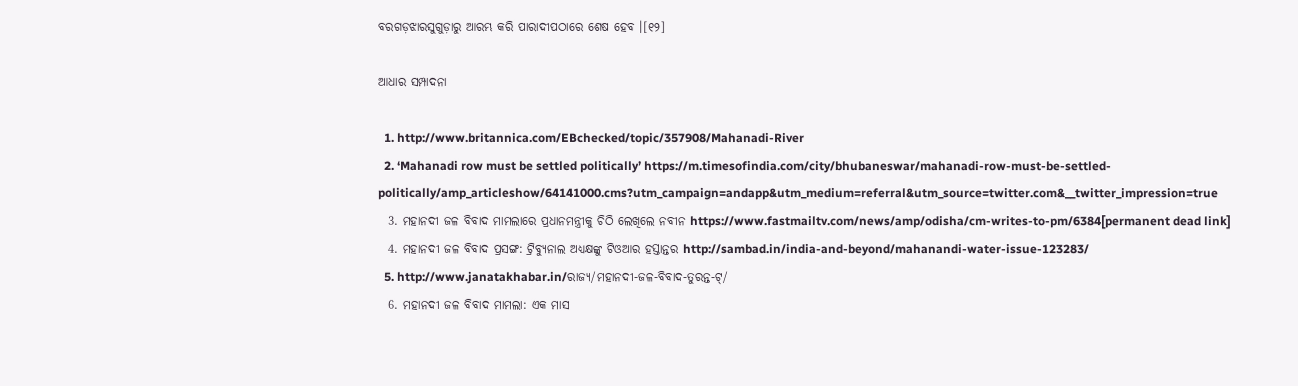ବରଗଡ଼ଝାରସୁଗୁଡ଼ାରୁ ଆରମ୍ଭ କରି ପାରାଦୀପଠାରେ ଶେଷ ହେବ ।[୧୨]

ଆଧାର ସମ୍ପାଦନା

  1. http://www.britannica.com/EBchecked/topic/357908/Mahanadi-River
  2. ‘Mahanadi row must be settled politically’ https://m.timesofindia.com/city/bhubaneswar/mahanadi-row-must-be-settled-politically/amp_articleshow/64141000.cms?utm_campaign=andapp&utm_medium=referral&utm_source=twitter.com&__twitter_impression=true
  3. ମହାନଦୀ ଜଳ ବିବାଦ ମାମଲାରେ ପ୍ରଧାନମନ୍ତ୍ରୀକୁ ଚିଠି ଲେଖିଲେ ନବୀନ https://www.fastmailtv.com/news/amp/odisha/cm-writes-to-pm/6384[permanent dead link]
  4. ମହାନଦୀ ଜଳ ବିବାଦ ପ୍ରସଙ୍ଗ: ଟ୍ରିବ୍ୟୁନାଲ ଅଧ୍ୟକ୍ଷଙ୍କୁ ଟିଓଆର ହସ୍ତାନ୍ତର http://sambad.in/india-and-beyond/mahanandi-water-issue-123283/
  5. http://www.janatakhabar.in/ରାଜ୍ୟ/ମହାନଦୀ-ଜଳ-ବିବାଦ-ତୁରନ୍ତ-ଟ୍/
  6. ମହାନଦୀ ଜଳ ବିବାଦ ମାମଲା: ଏକ ମାସ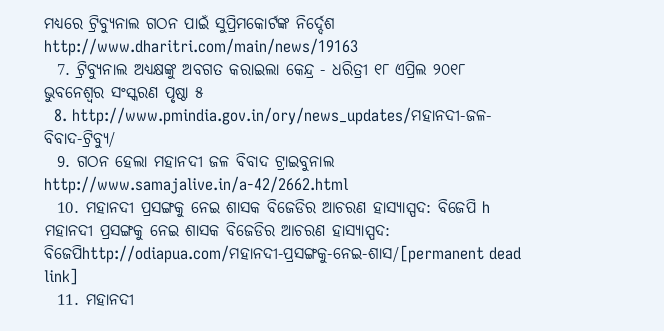ମଧ୍ୟରେ ଟ୍ରିବ୍ୟୁନାଲ ଗଠନ ପାଇଁ ସୁପ୍ରିମକୋର୍ଟଙ୍କ ନିର୍ଦ୍ଦେଶ http://www.dharitri.com/main/news/19163
  7. ଟ୍ରିବ୍ୟୁନାଲ ଅଧ୍ୟକ୍ଷଙ୍କୁ ଅବଗତ କରାଇଲା କେନ୍ଦ୍ର - ଧରିତ୍ରୀ ୧୮ ଏପ୍ରିଲ ୨୦୧୮ ଭୁବନେଶ୍ୱର ସଂସ୍କରଣ ପୃଷ୍ଠା ୫
  8. http://www.pmindia.gov.in/ory/news_updates/ମହାନଦୀ-ଜଳ-ବିବାଦ-ଟ୍ରିବ୍ୟୁ/
  9. ଗଠନ ହେଲା ମହାନଦୀ ଜଳ ବିବାଦ ଟ୍ରାଇବୁନାଲ http://www.samajalive.in/a-42/2662.html
  10. ମହାନଦୀ ପ୍ରସଙ୍ଗକୁ ନେଇ ଶାସକ ବିଜେଡିର ଆଚରଣ ହାସ୍ୟାସ୍ପଦ: ବିଜେପି h ମହାନଦୀ ପ୍ରସଙ୍ଗକୁ ନେଇ ଶାସକ ବିଜେଡିର ଆଚରଣ ହାସ୍ୟାସ୍ପଦ: ବିଜେପିhttp://odiapua.com/ମହାନଦୀ-ପ୍ରସଙ୍ଗକୁ-ନେଇ-ଶାସ/[permanent dead link]
  11. ମହାନଦୀ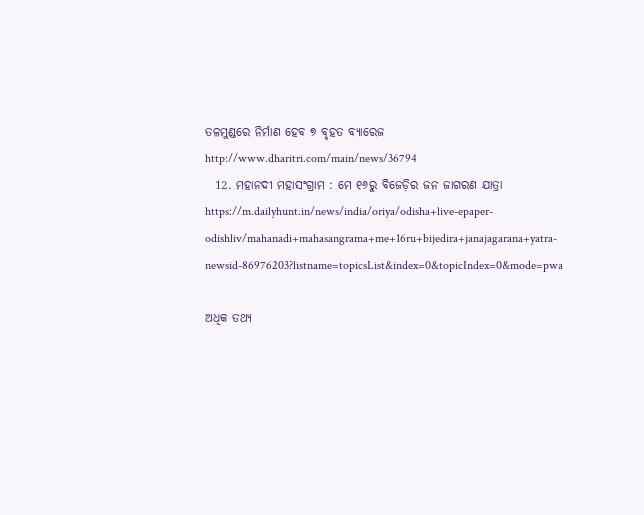ତଳମୁଣ୍ଡରେ ନିର୍ମାଣ ହେବ ୭ ବୃହତ ବ୍ୟାରେଜ http://www.dharitri.com/main/news/36794
  12. ମହାନଦୀ ମହାସଂଗ୍ରାମ : ମେ ୧୬ରୁ ବିଜେଡ଼ିର ଜନ ଜାଗରଣ ଯାତ୍ରା https://m.dailyhunt.in/news/india/oriya/odisha+live-epaper-odishliv/mahanadi+mahasangrama+me+16ru+bijedira+janajagarana+yatra-newsid-86976203?listname=topicsList&index=0&topicIndex=0&mode=pwa

ଅଧିକ ତଥ୍ୟ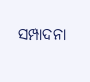ସମ୍ପାଦନା